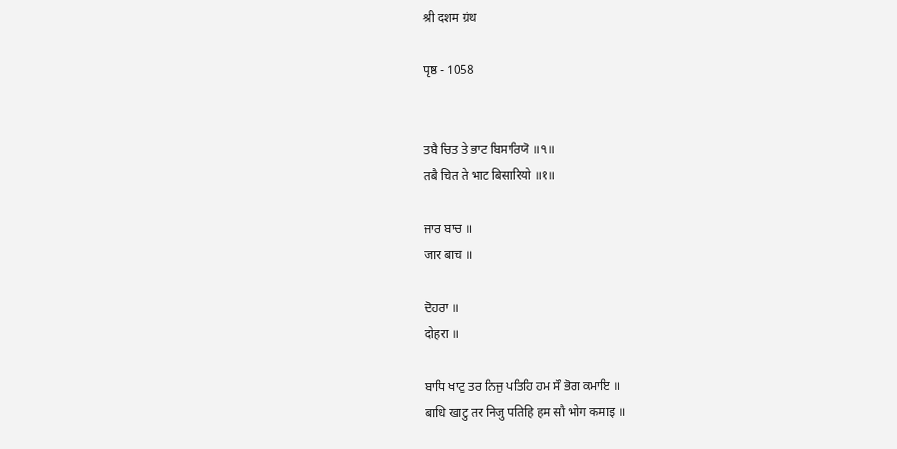श्री दशम ग्रंथ

पृष्ठ - 1058


ਤਬੈ ਚਿਤ ਤੇ ਭਾਟ ਬਿਸਾਰਿਯੋ ॥੧॥
तबै चित ते भाट बिसारियो ॥१॥

ਜਾਰ ਬਾਚ ॥
जार बाच ॥

ਦੋਹਰਾ ॥
दोहरा ॥

ਬਾਧਿ ਖਾਟੁ ਤਰ ਨਿਜੁ ਪਤਿਹਿ ਹਮ ਸੌ ਭੋਗ ਕਮਾਇ ॥
बाधि खाटु तर निजु पतिहि हम सौ भोग कमाइ ॥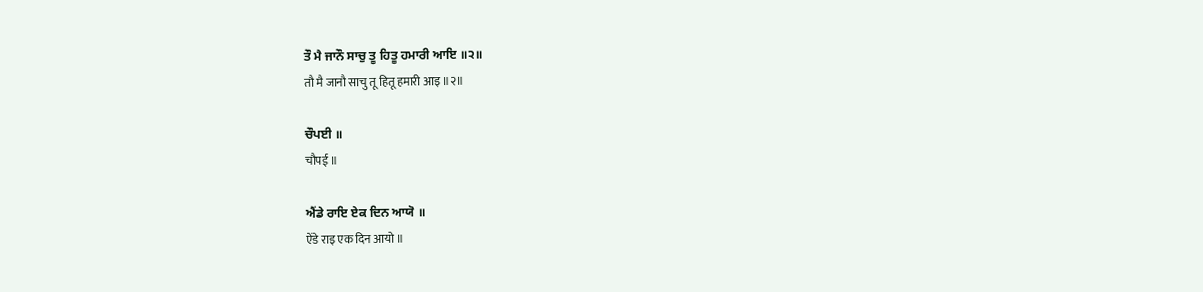ਤੌ ਮੈ ਜਾਨੌ ਸਾਚੁ ਤੂ ਹਿਤੂ ਹਮਾਰੀ ਆਇ ॥੨॥
तौ मै जानौ साचु तू हितू हमारी आइ ॥२॥

ਚੌਪਈ ॥
चौपई ॥

ਐਂਡੇ ਰਾਇ ਏਕ ਦਿਨ ਆਯੋ ॥
ऐंडे राइ एक दिन आयो ॥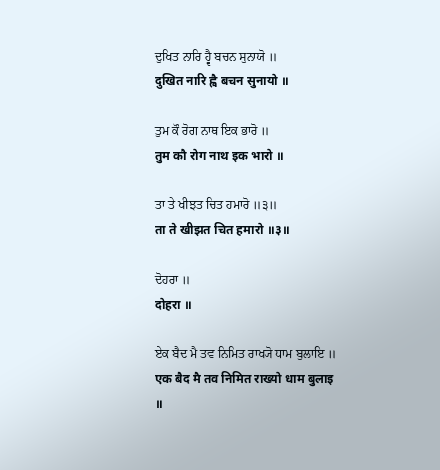ਦੁਖਿਤ ਨਾਰਿ ਹ੍ਵੈ ਬਚਨ ਸੁਨਾਯੋ ॥
दुखित नारि ह्वै बचन सुनायो ॥

ਤੁਮ ਕੌ ਰੋਗ ਨਾਥ ਇਕ ਭਾਰੋ ॥
तुम कौ रोग नाथ इक भारो ॥

ਤਾ ਤੇ ਖੀਝਤ ਚਿਤ ਹਮਾਰੋ ॥੩॥
ता ते खीझत चित हमारो ॥३॥

ਦੋਹਰਾ ॥
दोहरा ॥

ਏਕ ਬੈਦ ਮੈ ਤਵ ਨਿਮਿਤ ਰਾਖ੍ਯੋ ਧਾਮ ਬੁਲਾਇ ॥
एक बैद मै तव निमित राख्यो धाम बुलाइ ॥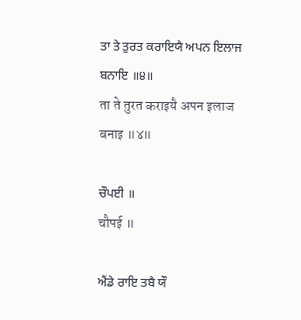ਤਾ ਤੇ ਤੁਰਤ ਕਰਾਇਯੈ ਅਪਨ ਇਲਾਜ ਬਨਾਇ ॥੪॥
ता ते तुरत कराइयै अपन इलाज बनाइ ॥४॥

ਚੌਪਈ ॥
चौपई ॥

ਐਂਡੇ ਰਾਇ ਤਬੈ ਯੌ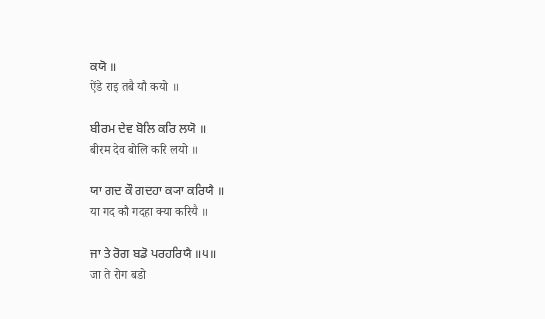ਕਯੋ ॥
ऐंडे राइ तबै यौ कयो ॥

ਬੀਰਮ ਦੇਵ ਬੋਲਿ ਕਰਿ ਲਯੋ ॥
बीरम देव बोलि करि लयो ॥

ਯਾ ਗਦ ਕੌ ਗਦਹਾ ਕ੍ਯਾ ਕਰਿਯੈ ॥
या गद कौ गदहा क्या करियै ॥

ਜਾ ਤੇ ਰੋਗ ਬਡੋ ਪਰਹਰਿਯੈ ॥੫॥
जा ते रोग बडो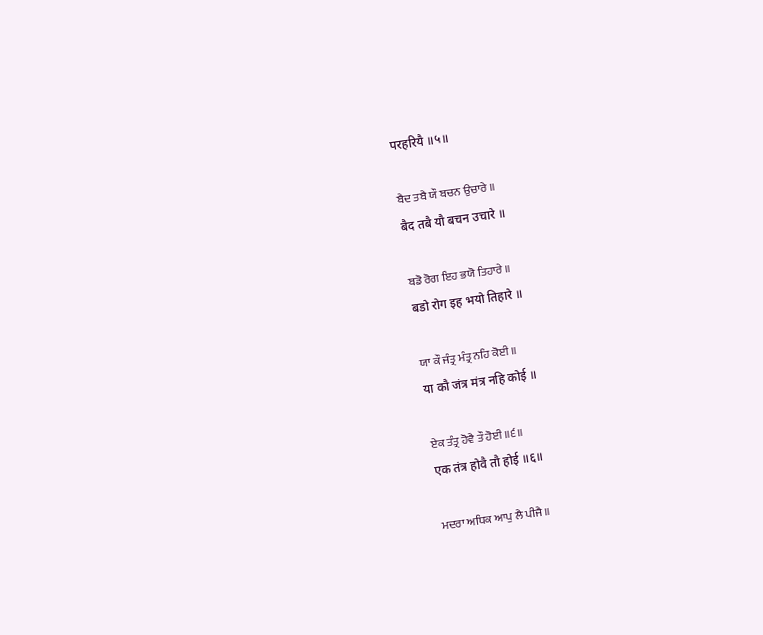परहरियै ॥५॥

ਬੈਦ ਤਬੈ ਯੌ ਬਚਨ ਉਚਾਰੇ ॥
बैद तबै यौ बचन उचारे ॥

ਬਡੋ ਰੋਗ ਇਹ ਭਯੋ ਤਿਹਾਰੇ ॥
बडो रोग इह भयो तिहारे ॥

ਯਾ ਕੌ ਜੰਤ੍ਰ ਮੰਤ੍ਰ ਨਹਿ ਕੋਈ ॥
या कौ जंत्र मंत्र नहि कोई ॥

ਏਕ ਤੰਤ੍ਰ ਹੋਵੈ ਤੌ ਹੋਈ ॥੬॥
एक तंत्र होवै तौ होई ॥६॥

ਮਦਰਾ ਅਧਿਕ ਆਪੁ ਲੈ ਪੀਜੈ ॥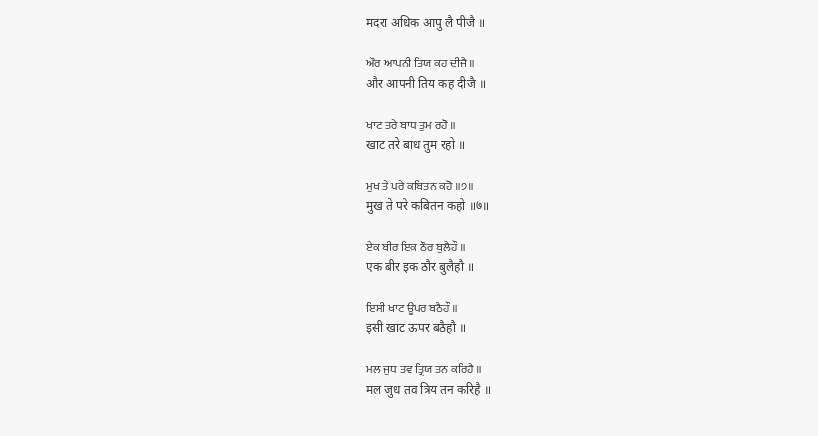मदरा अधिक आपु लै पीजै ॥

ਔਰ ਆਪਨੀ ਤਿਯ ਕਹ ਦੀਜੈ ॥
और आपनी तिय कह दीजै ॥

ਖਾਟ ਤਰੇ ਬਾਧ ਤੁਮ ਰਹੋ ॥
खाट तरे बाध तुम रहो ॥

ਮੁਖ ਤੇ ਪਰੇ ਕਬਿਤਨ ਕਹੋ ॥੭॥
मुख ते परे कबितन कहो ॥७॥

ਏਕ ਬੀਰ ਇਕ ਠੌਰ ਬੁਲੈਹੌ ॥
एक बीर इक ठौर बुलैहौ ॥

ਇਸੀ ਖਾਟ ਊਪਰ ਬਠੈਹੌ ॥
इसी खाट ऊपर बठैहौ ॥

ਮਲ ਜੁਧ ਤਵ ਤ੍ਰਿਯ ਤਨ ਕਰਿਹੈ ॥
मल जुध तव त्रिय तन करिहै ॥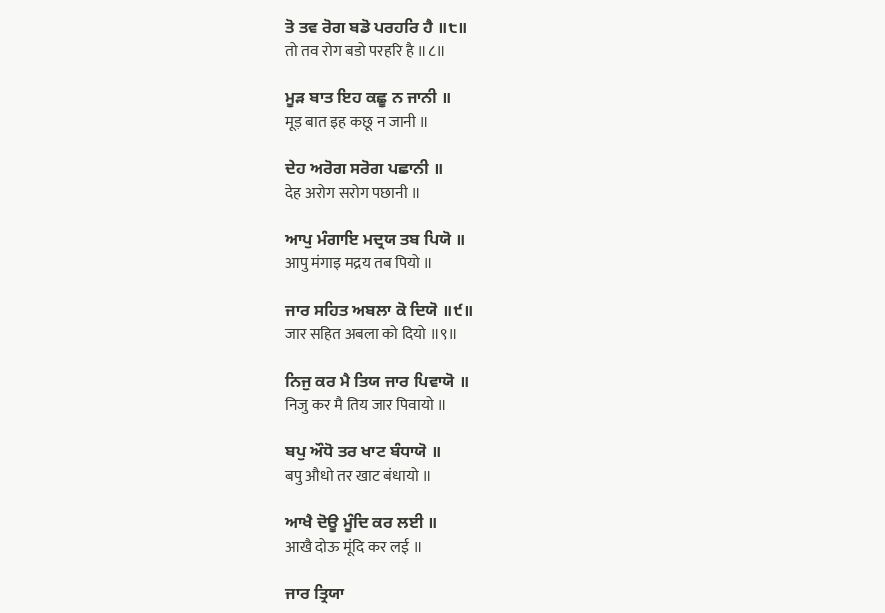ਤੋ ਤਵ ਰੋਗ ਬਡੋ ਪਰਹਰਿ ਹੈ ॥੮॥
तो तव रोग बडो परहरि है ॥८॥

ਮੂੜ ਬਾਤ ਇਹ ਕਛੂ ਨ ਜਾਨੀ ॥
मूड़ बात इह कछू न जानी ॥

ਦੇਹ ਅਰੋਗ ਸਰੋਗ ਪਛਾਨੀ ॥
देह अरोग सरोग पछानी ॥

ਆਪੁ ਮੰਗਾਇ ਮਦ੍ਰਯ ਤਬ ਪਿਯੋ ॥
आपु मंगाइ मद्रय तब पियो ॥

ਜਾਰ ਸਹਿਤ ਅਬਲਾ ਕੋ ਦਿਯੋ ॥੯॥
जार सहित अबला को दियो ॥९॥

ਨਿਜੁ ਕਰ ਮੈ ਤਿਯ ਜਾਰ ਪਿਵਾਯੋ ॥
निजु कर मै तिय जार पिवायो ॥

ਬਪੁ ਔਧੋ ਤਰ ਖਾਟ ਬੰਧਾਯੋ ॥
बपु औधो तर खाट बंधायो ॥

ਆਖੈ ਦੋਊ ਮੂੰਦਿ ਕਰ ਲਈ ॥
आखै दोऊ मूंदि कर लई ॥

ਜਾਰ ਤ੍ਰਿਯਾ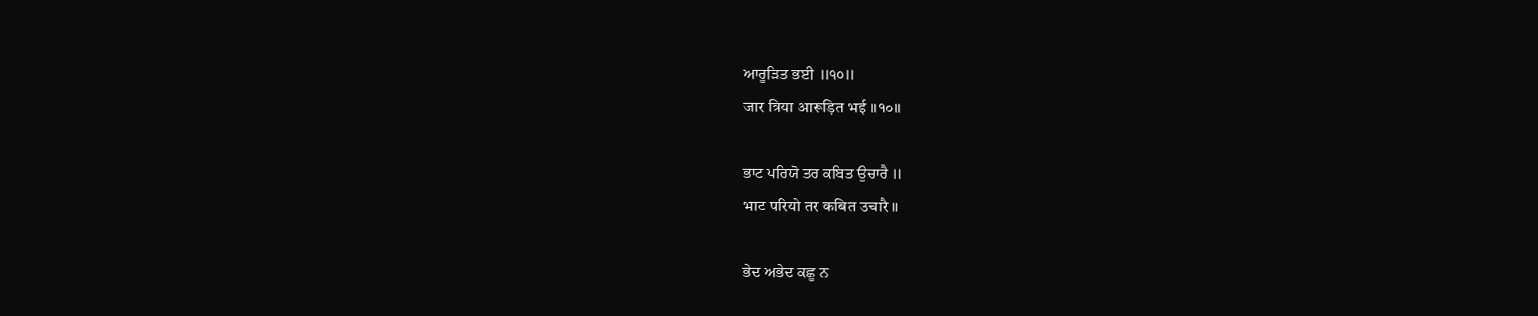ਆਰੂੜਿਤ ਭਈ ॥੧੦॥
जार त्रिया आरूड़ित भई ॥१०॥

ਭਾਟ ਪਰਿਯੋ ਤਰ ਕਬਿਤ ਉਚਾਰੈ ॥
भाट परियो तर कबित उचारै ॥

ਭੇਦ ਅਭੇਦ ਕਛੂ ਨ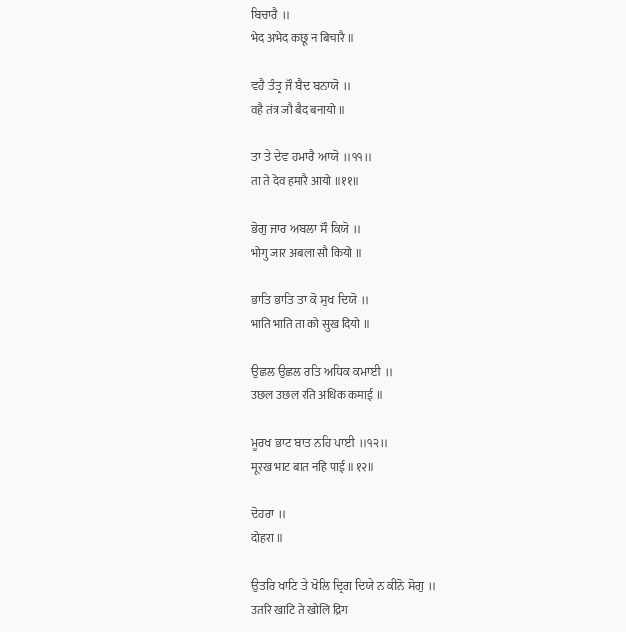ਬਿਚਾਰੈ ॥
भेद अभेद कछू न बिचारै ॥

ਵਹੈ ਤੰਤ੍ਰ ਜੌ ਬੈਦ ਬਨਾਯੋ ॥
वहै तंत्र जौ बैद बनायो ॥

ਤਾ ਤੇ ਦੇਵ ਹਮਾਰੈ ਆਯੋ ॥੧੧॥
ता ते देव हमारै आयो ॥११॥

ਭੋਗੁ ਜਾਰ ਅਬਲਾ ਸੌ ਕਿਯੋ ॥
भोगु जार अबला सौ कियो ॥

ਭਾਤਿ ਭਾਤਿ ਤਾ ਕੋ ਸੁਖ ਦਿਯੋ ॥
भाति भाति ता को सुख दियो ॥

ਉਛਲ ਉਛਲ ਰਤਿ ਅਧਿਕ ਕਮਾਈ ॥
उछल उछल रति अधिक कमाई ॥

ਮੂਰਖ ਭਾਟ ਬਾਤ ਨਹਿ ਪਾਈ ॥੧੨॥
मूरख भाट बात नहि पाई ॥१२॥

ਦੋਹਰਾ ॥
दोहरा ॥

ਉਤਰਿ ਖਾਟਿ ਤੇ ਖੋਲਿ ਦ੍ਰਿਗ ਦਿਯੇ ਨ ਕੀਨੋ ਸੋਗੁ ॥
उतरि खाटि ते खोलि द्रिग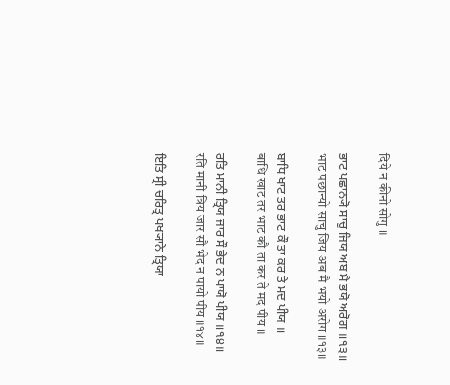दिये न कीनो सोगु ॥

ਭਾਟ ਪਛਾਨ੍ਯੋ ਸਾਚੁ ਜਿਯ ਅਬ ਮੈ ਭਯੋ ਅਰੋਗ ॥੧੩॥
भाट पछान्यो साचु जिय अब मै भयो अरोग ॥१३॥

ਬਾਧਿ ਖਾਟ ਤਰ ਭਾਟ ਕੌ ਤਾ ਕਰ ਤੇ ਮਦ ਪੀਯ ॥
बाधि खाट तर भाट कौ ता कर ते मद पीय ॥

ਰਤਿ ਮਾਨੀ ਤ੍ਰਿਯ ਜਾਰ ਸੌ ਭੇਦ ਨ ਪਾਯੋ ਪੀਯ ॥੧੪॥
रति मानी त्रिय जार सौ भेद न पायो पीय ॥१४॥

ਇਤਿ ਸ੍ਰੀ ਚਰਿਤ੍ਰ ਪਖ੍ਯਾਨੇ ਤ੍ਰਿਯਾ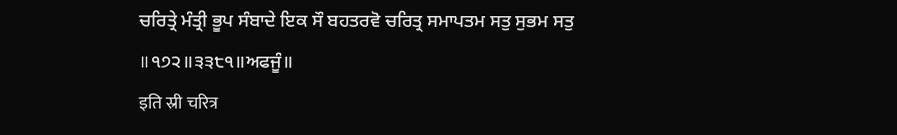ਚਰਿਤ੍ਰੇ ਮੰਤ੍ਰੀ ਭੂਪ ਸੰਬਾਦੇ ਇਕ ਸੌ ਬਹਤਰਵੋ ਚਰਿਤ੍ਰ ਸਮਾਪਤਮ ਸਤੁ ਸੁਭਮ ਸਤੁ ॥੧੭੨॥੩੩੮੧॥ਅਫਜੂੰ॥
इति स्री चरित्र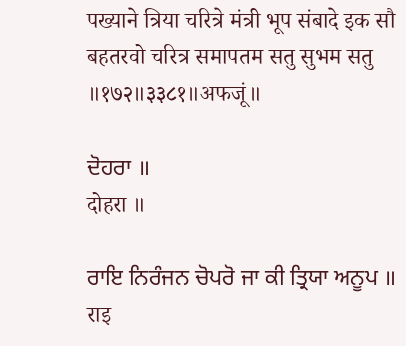पख्याने त्रिया चरित्रे मंत्री भूप संबादे इक सौ बहतरवो चरित्र समापतम सतु सुभम सतु ॥१७२॥३३८१॥अफजूं॥

ਦੋਹਰਾ ॥
दोहरा ॥

ਰਾਇ ਨਿਰੰਜਨ ਚੋਪਰੋ ਜਾ ਕੀ ਤ੍ਰਿਯਾ ਅਨੂਪ ॥
राइ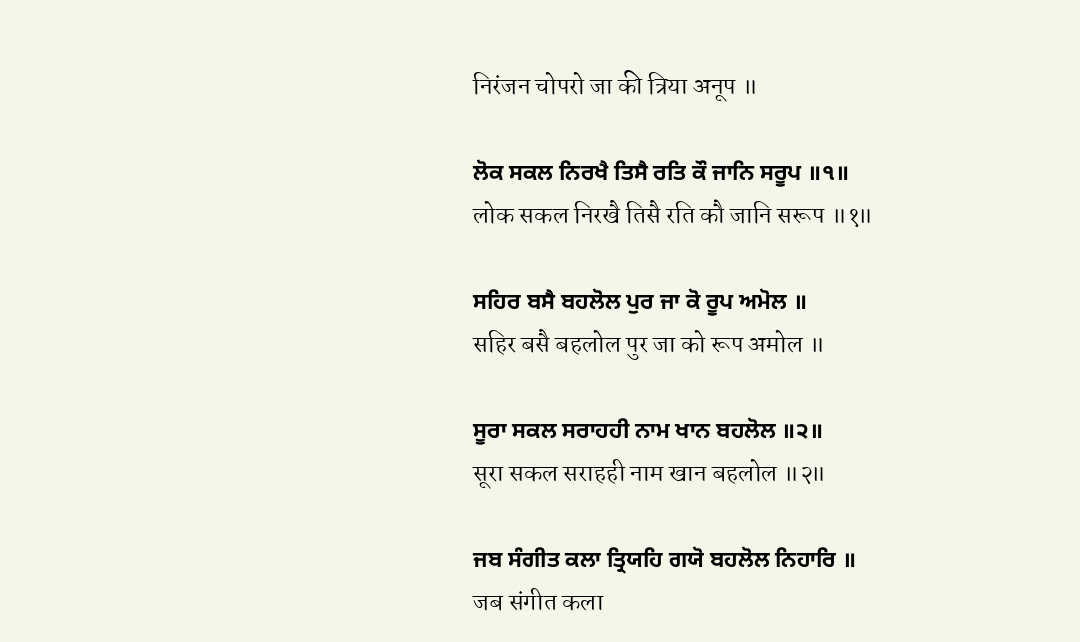निरंजन चोपरो जा की त्रिया अनूप ॥

ਲੋਕ ਸਕਲ ਨਿਰਖੈ ਤਿਸੈ ਰਤਿ ਕੌ ਜਾਨਿ ਸਰੂਪ ॥੧॥
लोक सकल निरखै तिसै रति कौ जानि सरूप ॥१॥

ਸਹਿਰ ਬਸੈ ਬਹਲੋਲ ਪੁਰ ਜਾ ਕੋ ਰੂਪ ਅਮੋਲ ॥
सहिर बसै बहलोल पुर जा को रूप अमोल ॥

ਸੂਰਾ ਸਕਲ ਸਰਾਹਹੀ ਨਾਮ ਖਾਨ ਬਹਲੋਲ ॥੨॥
सूरा सकल सराहही नाम खान बहलोल ॥२॥

ਜਬ ਸੰਗੀਤ ਕਲਾ ਤ੍ਰਿਯਹਿ ਗਯੋ ਬਹਲੋਲ ਨਿਹਾਰਿ ॥
जब संगीत कला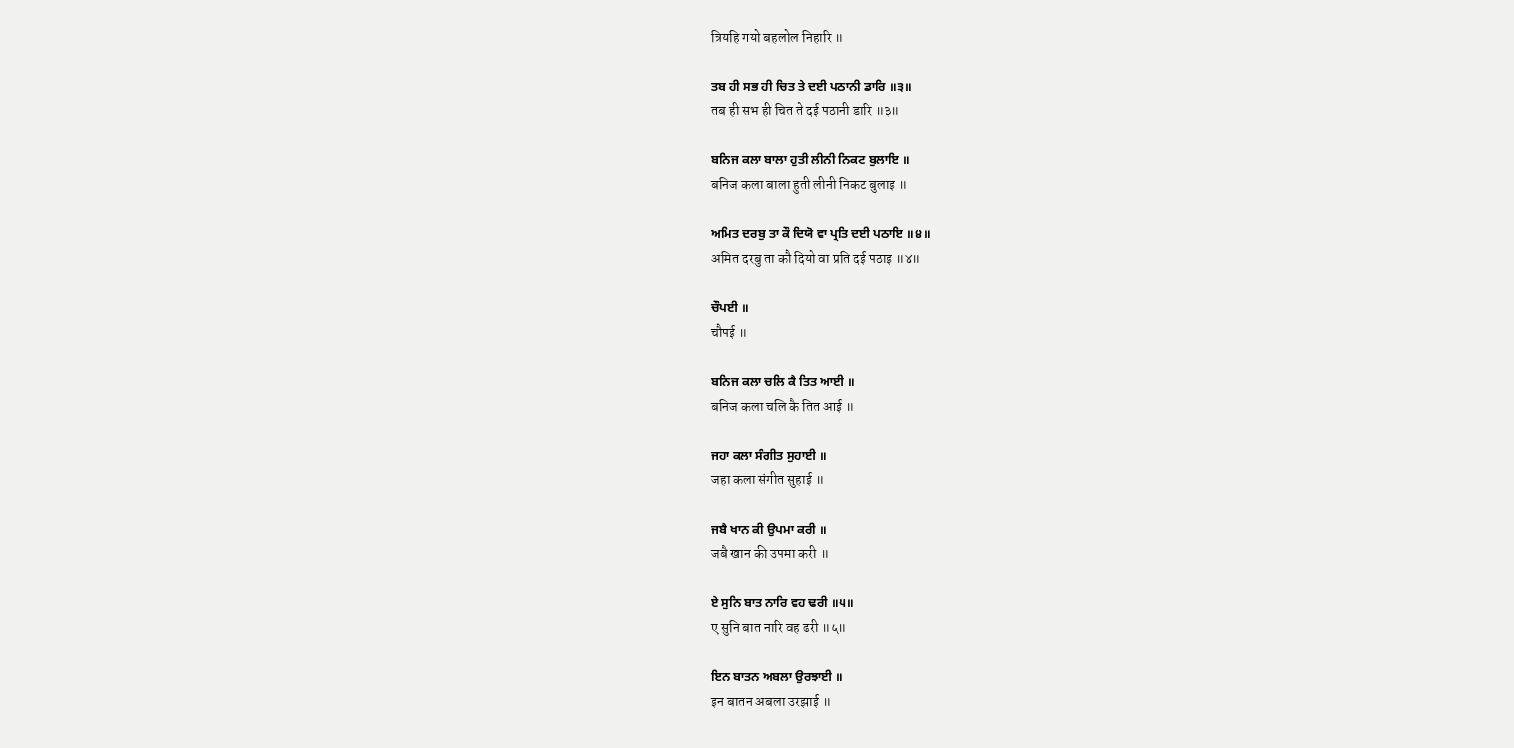त्रियहि गयो बहलोल निहारि ॥

ਤਬ ਹੀ ਸਭ ਹੀ ਚਿਤ ਤੇ ਦਈ ਪਠਾਨੀ ਡਾਰਿ ॥੩॥
तब ही सभ ही चित ते दई पठानी डारि ॥३॥

ਬਨਿਜ ਕਲਾ ਬਾਲਾ ਹੁਤੀ ਲੀਨੀ ਨਿਕਟ ਬੁਲਾਇ ॥
बनिज कला बाला हुती लीनी निकट बुलाइ ॥

ਅਮਿਤ ਦਰਬੁ ਤਾ ਕੌ ਦਿਯੋ ਵਾ ਪ੍ਰਤਿ ਦਈ ਪਠਾਇ ॥੪॥
अमित दरबु ता कौ दियो वा प्रति दई पठाइ ॥४॥

ਚੌਪਈ ॥
चौपई ॥

ਬਨਿਜ ਕਲਾ ਚਲਿ ਕੈ ਤਿਤ ਆਈ ॥
बनिज कला चलि कै तित आई ॥

ਜਹਾ ਕਲਾ ਸੰਗੀਤ ਸੁਹਾਈ ॥
जहा कला संगीत सुहाई ॥

ਜਬੈ ਖਾਨ ਕੀ ਉਪਮਾ ਕਰੀ ॥
जबै खान की उपमा करी ॥

ਏ ਸੁਨਿ ਬਾਤ ਨਾਰਿ ਵਹ ਢਰੀ ॥੫॥
ए सुनि बात नारि वह ढरी ॥५॥

ਇਨ ਬਾਤਨ ਅਬਲਾ ਉਰਝਾਈ ॥
इन बातन अबला उरझाई ॥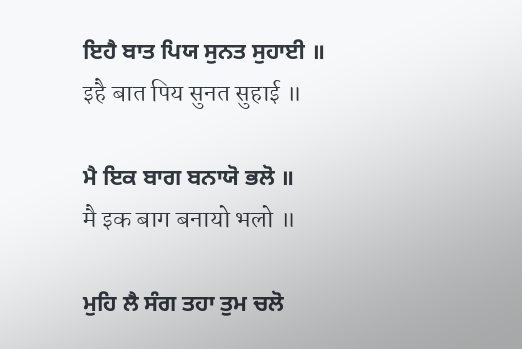ਇਹੈ ਬਾਤ ਪਿਯ ਸੁਨਤ ਸੁਹਾਈ ॥
इहै बात पिय सुनत सुहाई ॥

ਮੈ ਇਕ ਬਾਗ ਬਨਾਯੋ ਭਲੋ ॥
मै इक बाग बनायो भलो ॥

ਮੁਹਿ ਲੈ ਸੰਗ ਤਹਾ ਤੁਮ ਚਲੋ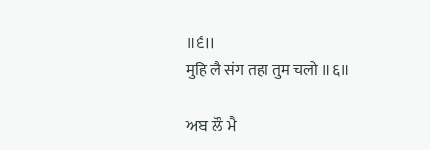॥੬॥
मुहि लै संग तहा तुम चलो ॥६॥

ਅਬ ਲੌ ਮੈ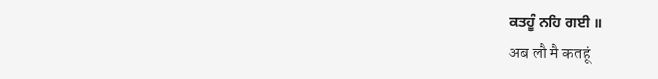ਕਤਹੂੰ ਨਹਿ ਗਈ ॥
अब लौ मै कतहूं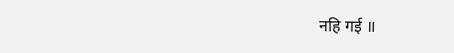नहि गई ॥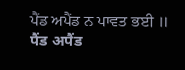ਪੈਂਡ ਅਪੈਂਡ ਨ ਪਾਵਤ ਭਈ ॥
पैंड अपैंड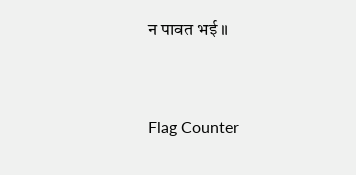न पावत भई ॥


Flag Counter